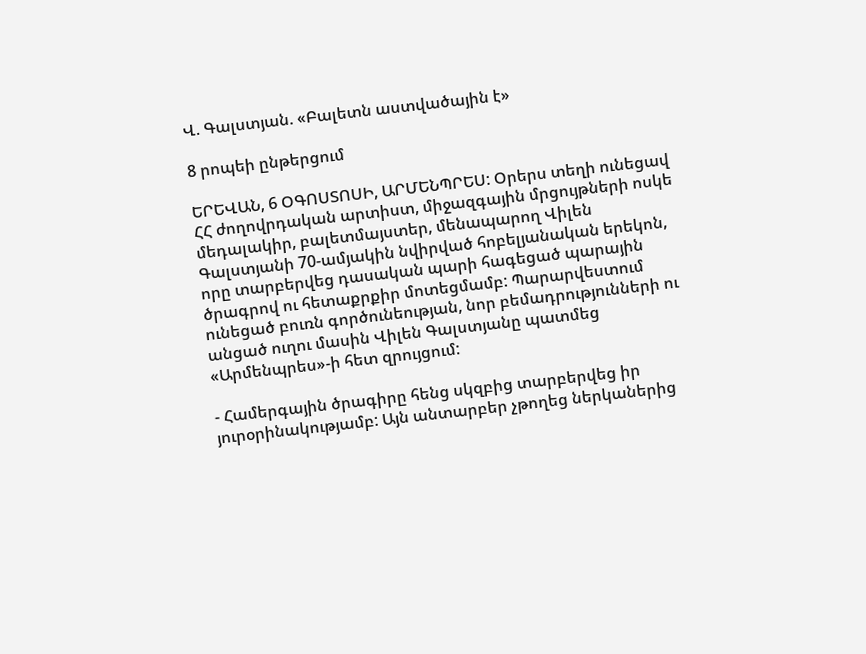Վ. Գալստյան. «Բալետն աստվածային է»

8 րոպեի ընթերցում

ԵՐԵՎԱՆ, 6 ՕԳՈՍՏՈՍԻ, ԱՐՄԵՆՊՐԵՍ: Օրերս տեղի ունեցավ ՀՀ ժողովրդական արտիստ, միջազգային մրցույթների ոսկե մեդալակիր, բալետմայստեր, մենապարող Վիլեն Գալստյանի 70-ամյակին նվիրված հոբելյանական երեկոն, որը տարբերվեց դասական պարի հագեցած պարային ծրագրով ու հետաքրքիր մոտեցմամբ: Պարարվեստում ունեցած բուռն գործունեության, նոր բեմադրությունների ու անցած ուղու մասին Վիլեն Գալստյանը պատմեց «Արմենպրես»-ի հետ զրույցում:

- Համերգային ծրագիրը հենց սկզբից տարբերվեց իր յուրօրինակությամբ: Այն անտարբեր չթողեց ներկաներից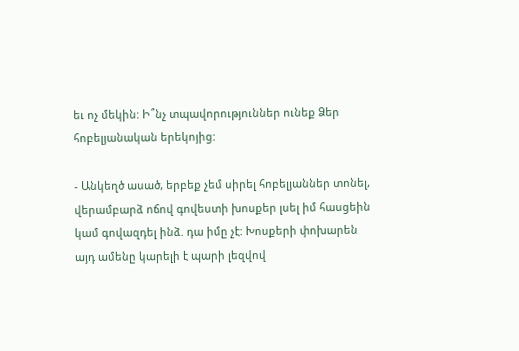եւ ոչ մեկին: Ի՞նչ տպավորություններ ունեք Ձեր հոբելյանական երեկոյից:

- Անկեղծ ասած, երբեք չեմ սիրել հոբելյաններ տոնել, վերամբարձ ոճով գովեստի խոսքեր լսել իմ հասցեին կամ գովազդել ինձ. դա իմը չէ: Խոսքերի փոխարեն այդ ամենը կարելի է պարի լեզվով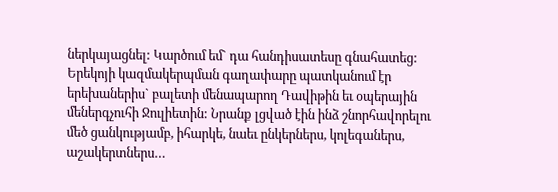ներկայացնել: Կարծում եմ` դա հանդիսատեսը գնահատեց: Երեկոյի կազմակերպման գաղափարը պատկանում էր երեխաներիս` բալետի մենապարող Դավիթին եւ օպերային մեներգչուհի Ջուլիետին: Նրանք լցված էին ինձ շնորհավորելու մեծ ցանկությամբ, իհարկե, նաեւ ընկերներս, կոլեգաներս, աշակերտներս…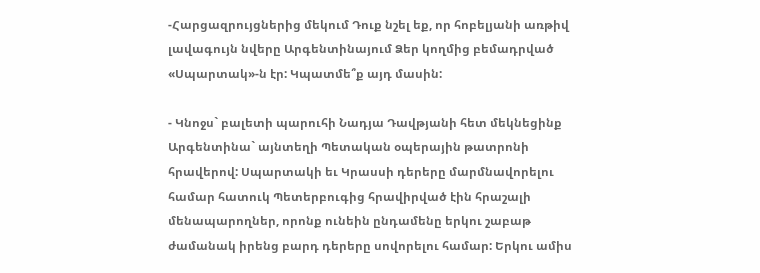-Հարցազրույցներից մեկում Դուք նշել եք, որ հոբելյանի առթիվ լավագույն նվերը Արգենտինայում Ձեր կողմից բեմադրված «Սպարտակ»-ն էր: Կպատմե՞ք այդ մասին:

- Կնոջս` բալետի պարուհի Նադյա Դավթյանի հետ մեկնեցինք Արգենտինա` այնտեղի Պետական օպերային թատրոնի հրավերով: Սպարտակի եւ Կրասսի դերերը մարմնավորելու համար հատուկ Պետերբուգից հրավիրված էին հրաշալի մենապարողներ, որոնք ունեին ընդամենը երկու շաբաթ ժամանակ իրենց բարդ դերերը սովորելու համար: Երկու ամիս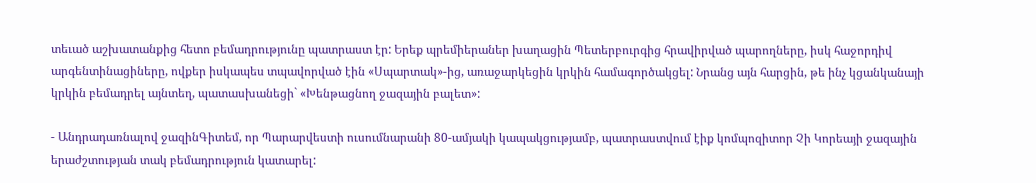տեւած աշխատանքից հետո բեմադրությունը պատրաստ էր: Երեք պրեմիերաներ խաղացին Պետերբուրգից հրավիրված պարողները, իսկ հաջորդիվ արգենտինացիները, ովքեր իսկապես տպավորված էին «Սպարտակ»-ից, առաջարկեցին կրկին համագործակցել: Նրանց այն հարցին, թե ինչ կցանկանայի կրկին բեմադրել այնտեղ, պատասխանեցի` «Խենթացնող ջազային բալետ»:

- Անդրադառնալով ջազինԳիտեմ, որ Պարարվեստի ուսումնարանի 80-ամյակի կապակցությամբ, պատրաստվում էիք կոմպոզիտոր Չի Կորեայի ջազային երաժշտության տակ բեմադրություն կատարել: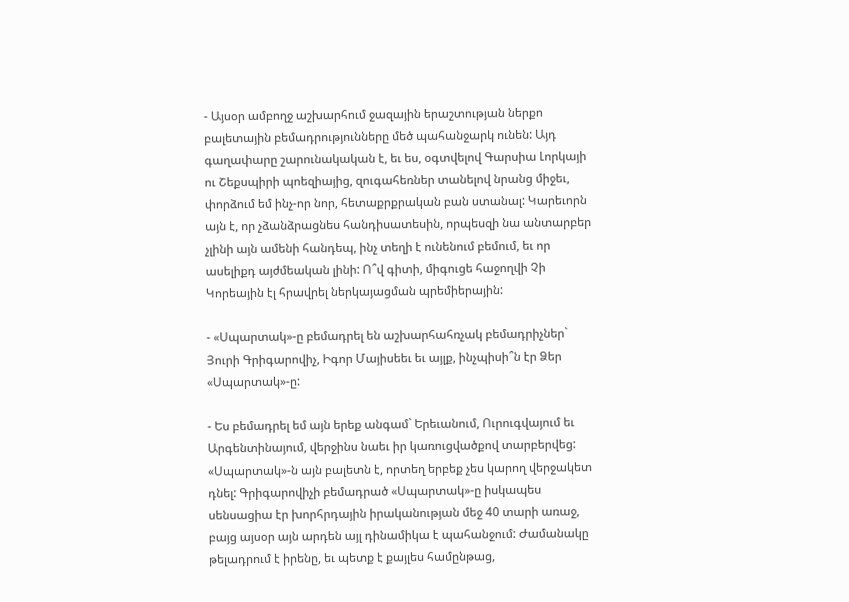- Այսօր ամբողջ աշխարհում ջազային երաշտության ներքո բալետային բեմադրությունները մեծ պահանջարկ ունեն: Այդ գաղափարը շարունակական է, եւ ես, օգտվելով Գարսիա Լորկայի ու Շեքսպիրի պոեզիայից, զուգահեռներ տանելով նրանց միջեւ, փորձում եմ ինչ-որ նոր, հետաքրքրական բան ստանալ: Կարեւորն այն է, որ չձանձրացնես հանդիսատեսին, որպեսզի նա անտարբեր չլինի այն ամենի հանդեպ, ինչ տեղի է ունենում բեմում, եւ որ ասելիքդ այժմեական լինի: Ո՞վ գիտի, միգուցե հաջողվի Չի Կորեային էլ հրավրել ներկայացման պրեմիերային:

- «Սպարտակ»-ը բեմադրել են աշխարհահռչակ բեմադրիչներ` Յուրի Գրիգարովիչ, Իգոր Մայիսեեւ եւ այլք, ինչպիսի՞ն էր Ձեր «Սպարտակ»-ը:

- Ես բեմադրել եմ այն երեք անգամ` Երեւանում, Ուրուգվայում եւ Արգենտինայում, վերջինս նաեւ իր կառուցվածքով տարբերվեց: «Սպարտակ»-ն այն բալետն է, որտեղ երբեք չես կարող վերջակետ դնել: Գրիգարովիչի բեմադրած «Սպարտակ»-ը իսկապես սենսացիա էր խորհրդային իրականության մեջ 40 տարի առաջ, բայց այսօր այն արդեն այլ դինամիկա է պահանջում: Ժամանակը թելադրում է իրենը, եւ պետք է քայլես համընթաց,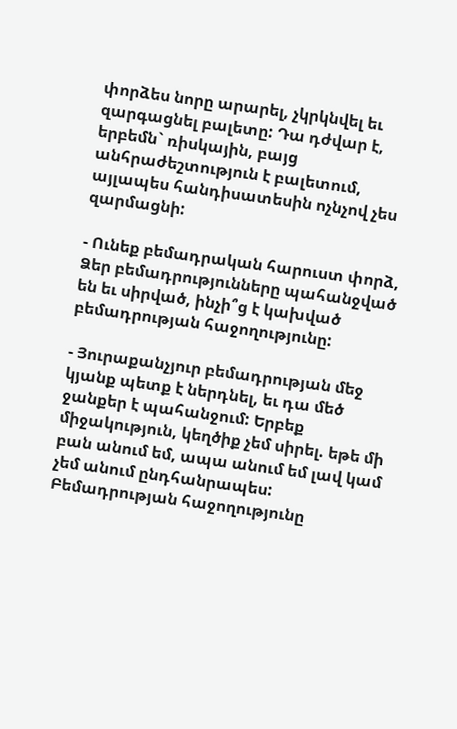փորձես նորը արարել, չկրկնվել եւ զարգացնել բալետը: Դա դժվար է, երբեմն` ռիսկային, բայց անհրաժեշտություն է բալետում, այլապես հանդիսատեսին ոչնչով չես զարմացնի:

- Ունեք բեմադրական հարուստ փորձ, Ձեր բեմադրությունները պահանջված են եւ սիրված, ինչի՞ց է կախված բեմադրության հաջողությունը:

- Յուրաքանչյուր բեմադրության մեջ կյանք պետք է ներդնել, եւ դա մեծ ջանքեր է պահանջում: Երբեք միջակություն, կեղծիք չեմ սիրել. եթե մի բան անում եմ, ապա անում եմ լավ կամ չեմ անում ընդհանրապես: Բեմադրության հաջողությունը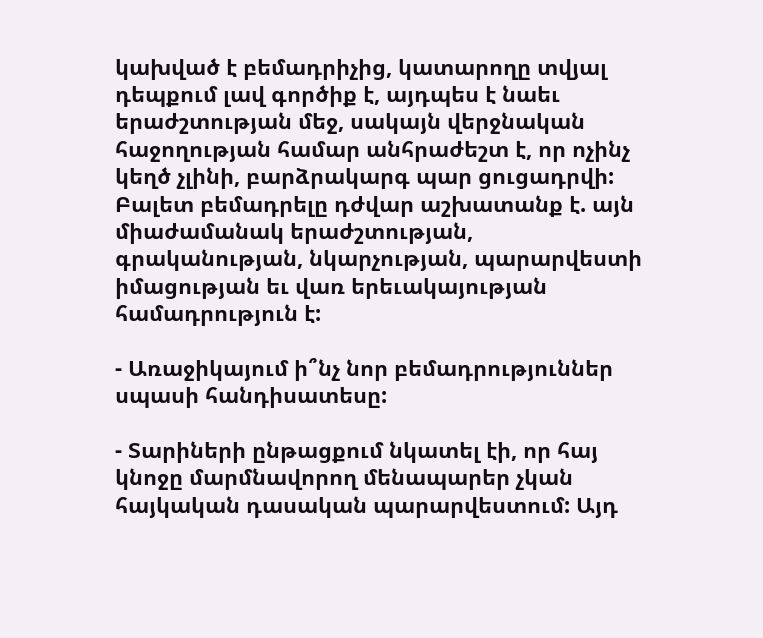կախված է բեմադրիչից, կատարողը տվյալ դեպքում լավ գործիք է, այդպես է նաեւ երաժշտության մեջ, սակայն վերջնական հաջողության համար անհրաժեշտ է, որ ոչինչ կեղծ չլինի, բարձրակարգ պար ցուցադրվի: Բալետ բեմադրելը դժվար աշխատանք է. այն միաժամանակ երաժշտության, գրականության, նկարչության, պարարվեստի իմացության եւ վառ երեւակայության համադրություն է:

- Առաջիկայում ի՞նչ նոր բեմադրություններ սպասի հանդիսատեսը:

- Տարիների ընթացքում նկատել էի, որ հայ կնոջը մարմնավորող մենապարեր չկան հայկական դասական պարարվեստում: Այդ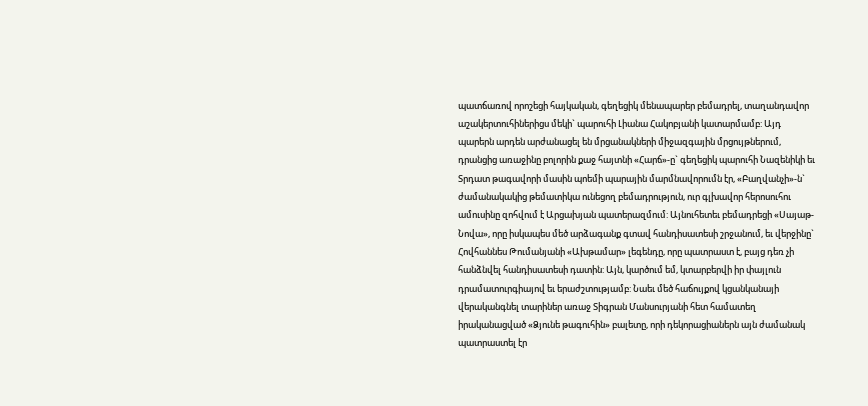պատճառով որոշեցի հայկական, գեղեցիկ մենապարեր բեմադրել, տաղանդավոր աշակերտուհիներիցս մեկի` պարուհի Լիանա Հակոբյանի կատարմամբ: Այդ պարերն արդեն արժանացել են մրցանակների միջազգային մրցույթներում, դրանցից առաջինը բոլորին քաջ հայտնի «Հարճ»-ը` գեղեցիկ պարուհի Նազենիկի եւ Տրդատ թագավորի մասին պոեմի պարային մարմնավորումն էր, «Բաղվանչի»-ն` ժամանակակից թեմատիկա ունեցող բեմադրություն, ուր գլխավոր հերոսուհու ամուսինը զոհվում է Արցախյան պատերազմում: Այնուհետեւ բեմադրեցի «Սայաթ-Նովա», որը իսկապես մեծ արձագանք գտավ հանդիսատեսի շրջանում, եւ վերջինը` Հովհաննես Թումանյանի «Ախթամար» լեգենդը, որը պատրաստ է, բայց դեռ չի հանձնվել հանդիսատեսի դատին: Այն, կարծում եմ, կտարբերվի իր փայլուն դրամատուրգիայով եւ երաժշտությամբ: Նաեւ մեծ հաճույքով կցանկանայի վերականգնել տարիներ առաջ Տիգրան Մանսուրյանի հետ համատեղ իրականացված «Ձյունե թագուհին» բալետը, որի դեկորացիաներն այն ժամանակ պատրաստել էր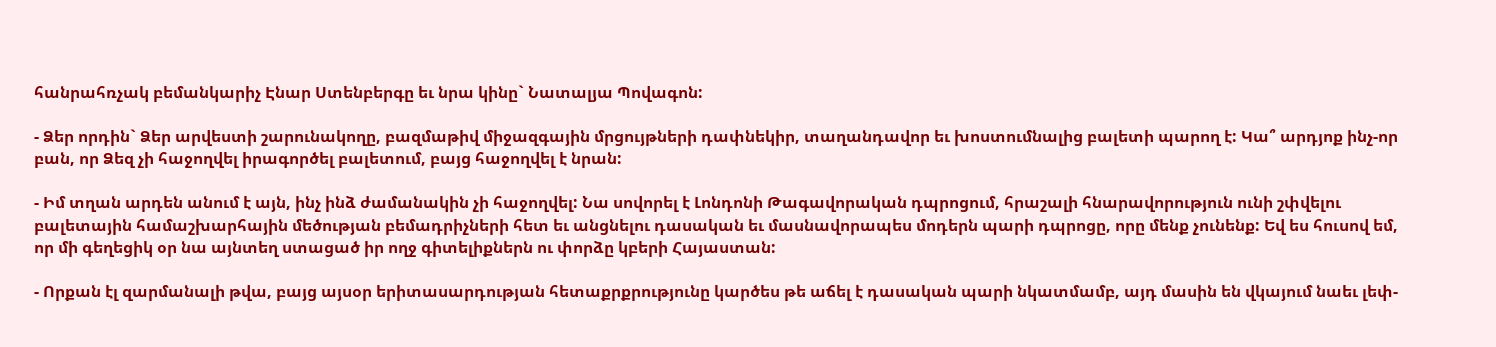հանրահռչակ բեմանկարիչ Էնար Ստենբերգը եւ նրա կինը` Նատալյա Պովագոն:

- Ձեր որդին` Ձեր արվեստի շարունակողը, բազմաթիվ միջազգային մրցույթների դափնեկիր, տաղանդավոր եւ խոստումնալից բալետի պարող է: Կա՞ արդյոք ինչ-որ բան, որ Ձեզ չի հաջողվել իրագործել բալետում, բայց հաջողվել է նրան:

- Իմ տղան արդեն անում է այն, ինչ ինձ ժամանակին չի հաջողվել: Նա սովորել է Լոնդոնի Թագավորական դպրոցում, հրաշալի հնարավորություն ունի շփվելու բալետային համաշխարհային մեծության բեմադրիչների հետ եւ անցնելու դասական եւ մասնավորապես մոդերն պարի դպրոցը, որը մենք չունենք: Եվ ես հուսով եմ, որ մի գեղեցիկ օր նա այնտեղ ստացած իր ողջ գիտելիքներն ու փորձը կբերի Հայաստան:

- Որքան էլ զարմանալի թվա, բայց այսօր երիտասարդության հետաքրքրությունը կարծես թե աճել է դասական պարի նկատմամբ, այդ մասին են վկայում նաեւ լեփ-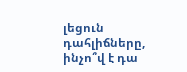լեցուն դահլիճները, ինչո՞վ է դա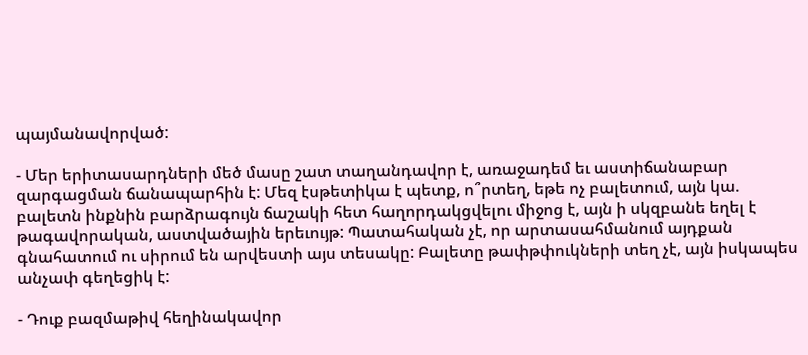պայմանավորված:

- Մեր երիտասարդների մեծ մասը շատ տաղանդավոր է, առաջադեմ եւ աստիճանաբար զարգացման ճանապարհին է: Մեզ էսթետիկա է պետք, ո՞րտեղ, եթե ոչ բալետում, այն կա. բալետն ինքնին բարձրագույն ճաշակի հետ հաղորդակցվելու միջոց է, այն ի սկզբանե եղել է թագավորական, աստվածային երեւույթ: Պատահական չէ, որ արտասահմանում այդքան գնահատում ու սիրում են արվեստի այս տեսակը: Բալետը թափթփուկների տեղ չէ, այն իսկապես անչափ գեղեցիկ է:

- Դուք բազմաթիվ հեղինակավոր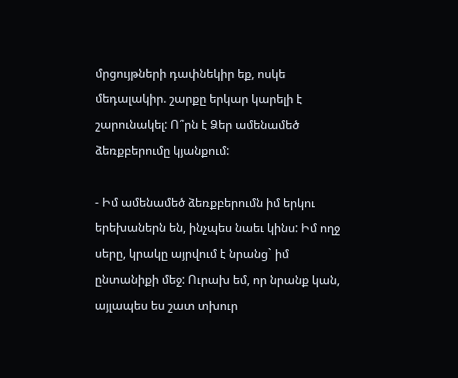մրցույթների դափնեկիր եք, ոսկե մեդալակիր. շարքը երկար կարելի է շարունակել: Ո՞րն է Ձեր ամենամեծ ձեռքբերումը կյանքում:

- Իմ ամենամեծ ձեռքբերումն իմ երկու երեխաներն են, ինչպես նաեւ կինս: Իմ ողջ սերը, կրակը այրվում է նրանց` իմ ընտանիքի մեջ: Ուրախ եմ, որ նրանք կան, այլապես ես շատ տխուր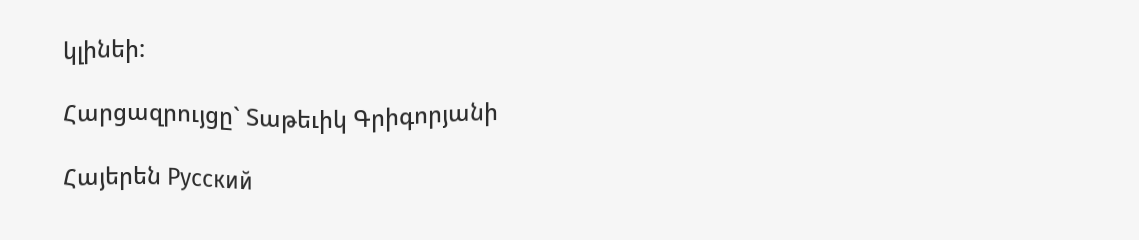կլինեի:

Հարցազրույցը` Տաթեւիկ Գրիգորյանի

Հայերեն Русский